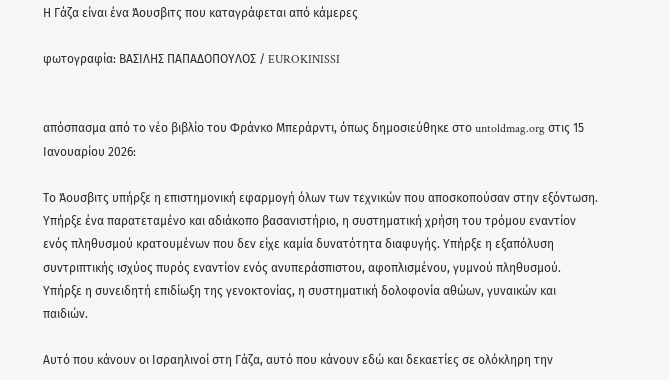Η Γάζα είναι ένα Άουσβιτς που καταγράφεται από κάμερες

φωτογραφία: ΒΑΣΙΛΗΣ ΠΑΠΑΔΟΠΟΥΛΟΣ / EUROKINISSI


απόσπασμα από το νέο βιβλίο του Φράνκο Μπεράρντι, όπως δημοσιεύθηκε στο untoldmag.org στις 15 Ιανουαρίου 2026:

Το Άουσβιτς υπήρξε η επιστημονική εφαρμογή όλων των τεχνικών που αποσκοπούσαν στην εξόντωση. Υπήρξε ένα παρατεταμένο και αδιάκοπο βασανιστήριο, η συστηματική χρήση του τρόμου εναντίον ενός πληθυσμού κρατουμένων που δεν είχε καμία δυνατότητα διαφυγής. Υπήρξε η εξαπόλυση συντριπτικής ισχύος πυρός εναντίον ενός ανυπεράσπιστου, αφοπλισμένου, γυμνού πληθυσμού. Υπήρξε η συνειδητή επιδίωξη της γενοκτονίας, η συστηματική δολοφονία αθώων, γυναικών και παιδιών.

Αυτό που κάνουν οι Ισραηλινοί στη Γάζα, αυτό που κάνουν εδώ και δεκαετίες σε ολόκληρη την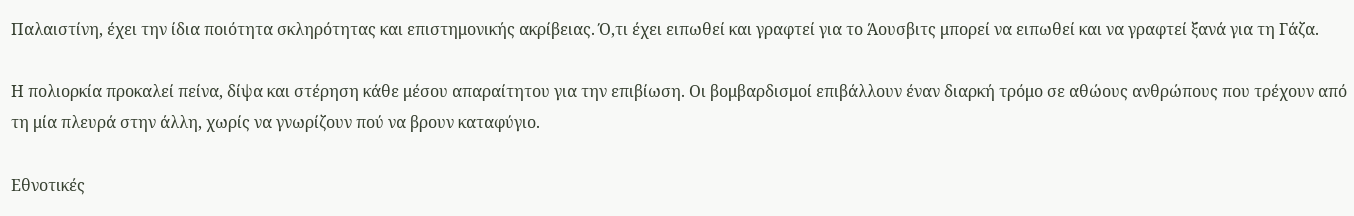Παλαιστίνη, έχει την ίδια ποιότητα σκληρότητας και επιστημονικής ακρίβειας. Ό,τι έχει ειπωθεί και γραφτεί για το Άουσβιτς μπορεί να ειπωθεί και να γραφτεί ξανά για τη Γάζα.

Η πολιορκία προκαλεί πείνα, δίψα και στέρηση κάθε μέσου απαραίτητου για την επιβίωση. Οι βομβαρδισμοί επιβάλλουν έναν διαρκή τρόμο σε αθώους ανθρώπους που τρέχουν από τη μία πλευρά στην άλλη, χωρίς να γνωρίζουν πού να βρουν καταφύγιο.

Εθνοτικές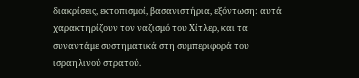διακρίσεις, εκτοπισμοί, βασανιστήρια, εξόντωση: αυτά χαρακτηρίζουν τον ναζισμό του Χίτλερ, και τα συναντάμε συστηματικά στη συμπεριφορά του ισραηλινού στρατού.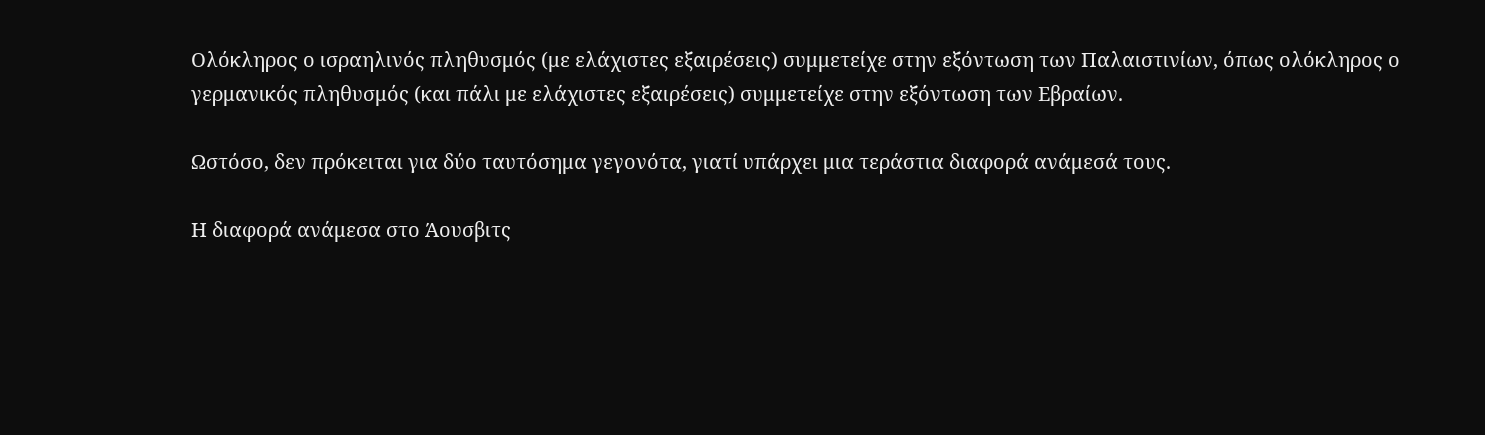Ολόκληρος ο ισραηλινός πληθυσμός (με ελάχιστες εξαιρέσεις) συμμετείχε στην εξόντωση των Παλαιστινίων, όπως ολόκληρος ο γερμανικός πληθυσμός (και πάλι με ελάχιστες εξαιρέσεις) συμμετείχε στην εξόντωση των Εβραίων.

Ωστόσο, δεν πρόκειται για δύο ταυτόσημα γεγονότα, γιατί υπάρχει μια τεράστια διαφορά ανάμεσά τους.

Η διαφορά ανάμεσα στο Άουσβιτς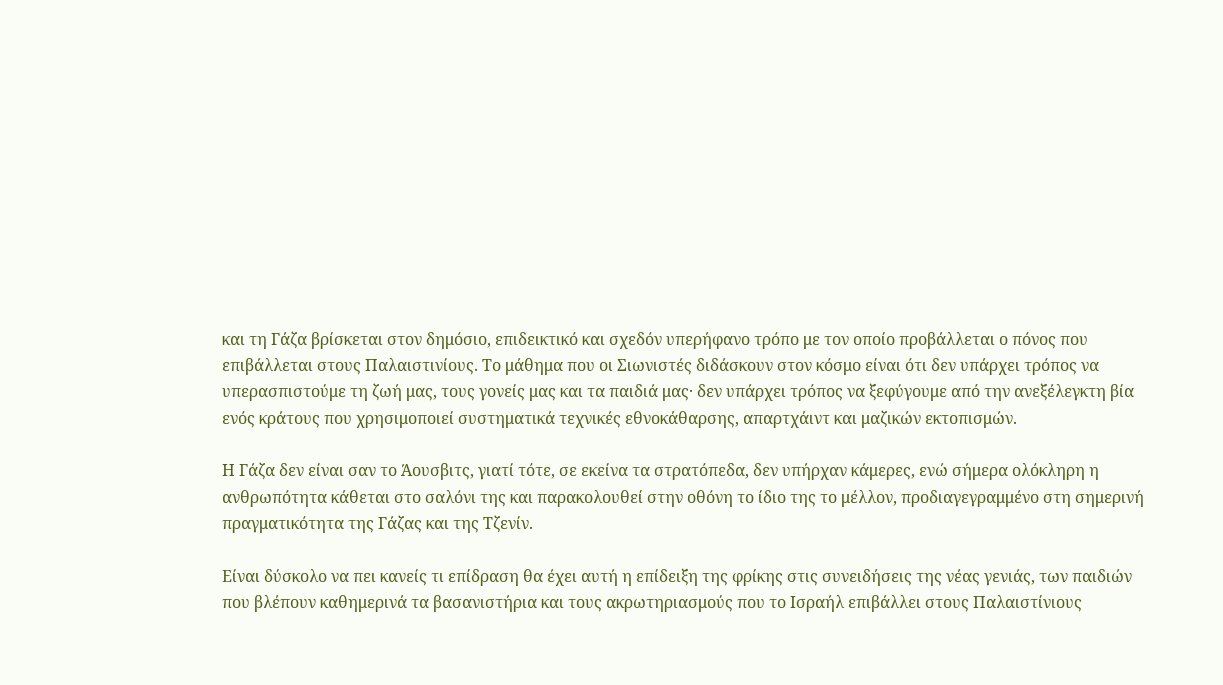και τη Γάζα βρίσκεται στον δημόσιο, επιδεικτικό και σχεδόν υπερήφανο τρόπο με τον οποίο προβάλλεται ο πόνος που επιβάλλεται στους Παλαιστινίους. Το μάθημα που οι Σιωνιστές διδάσκουν στον κόσμο είναι ότι δεν υπάρχει τρόπος να υπερασπιστούμε τη ζωή μας, τους γονείς μας και τα παιδιά μας· δεν υπάρχει τρόπος να ξεφύγουμε από την ανεξέλεγκτη βία ενός κράτους που χρησιμοποιεί συστηματικά τεχνικές εθνοκάθαρσης, απαρτχάιντ και μαζικών εκτοπισμών.

Η Γάζα δεν είναι σαν το Άουσβιτς, γιατί τότε, σε εκείνα τα στρατόπεδα, δεν υπήρχαν κάμερες, ενώ σήμερα ολόκληρη η ανθρωπότητα κάθεται στο σαλόνι της και παρακολουθεί στην οθόνη το ίδιο της το μέλλον, προδιαγεγραμμένο στη σημερινή πραγματικότητα της Γάζας και της Τζενίν.

Είναι δύσκολο να πει κανείς τι επίδραση θα έχει αυτή η επίδειξη της φρίκης στις συνειδήσεις της νέας γενιάς, των παιδιών που βλέπουν καθημερινά τα βασανιστήρια και τους ακρωτηριασμούς που το Ισραήλ επιβάλλει στους Παλαιστίνιους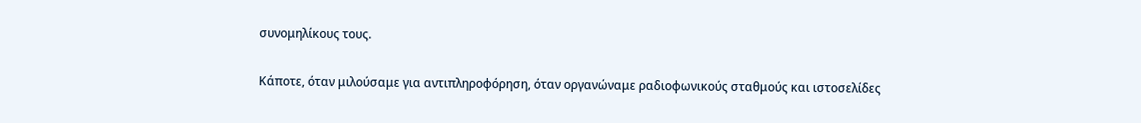συνομηλίκους τους.

Κάποτε, όταν μιλούσαμε για αντιπληροφόρηση, όταν οργανώναμε ραδιοφωνικούς σταθμούς και ιστοσελίδες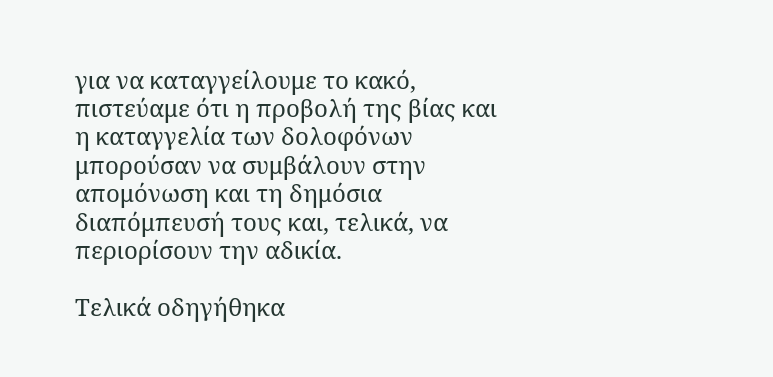για να καταγγείλουμε το κακό, πιστεύαμε ότι η προβολή της βίας και η καταγγελία των δολοφόνων μπορούσαν να συμβάλουν στην απομόνωση και τη δημόσια διαπόμπευσή τους και, τελικά, να περιορίσουν την αδικία.

Τελικά οδηγήθηκα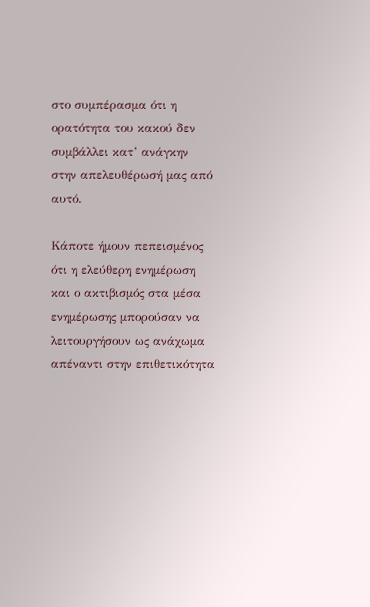στο συμπέρασμα ότι η ορατότητα του κακού δεν συμβάλλει κατ’ ανάγκην στην απελευθέρωσή μας από αυτό.

Κάποτε ήμουν πεπεισμένος ότι η ελεύθερη ενημέρωση και ο ακτιβισμός στα μέσα ενημέρωσης μπορούσαν να λειτουργήσουν ως ανάχωμα απέναντι στην επιθετικότητα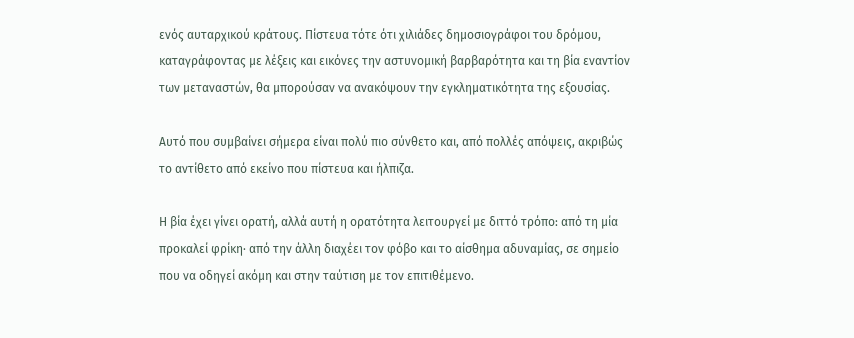ενός αυταρχικού κράτους. Πίστευα τότε ότι χιλιάδες δημοσιογράφοι του δρόμου, καταγράφοντας με λέξεις και εικόνες την αστυνομική βαρβαρότητα και τη βία εναντίον των μεταναστών, θα μπορούσαν να ανακόψουν την εγκληματικότητα της εξουσίας.

Αυτό που συμβαίνει σήμερα είναι πολύ πιο σύνθετο και, από πολλές απόψεις, ακριβώς το αντίθετο από εκείνο που πίστευα και ήλπιζα.

Η βία έχει γίνει ορατή, αλλά αυτή η ορατότητα λειτουργεί με διττό τρόπο: από τη μία προκαλεί φρίκη· από την άλλη διαχέει τον φόβο και το αίσθημα αδυναμίας, σε σημείο που να οδηγεί ακόμη και στην ταύτιση με τον επιτιθέμενο.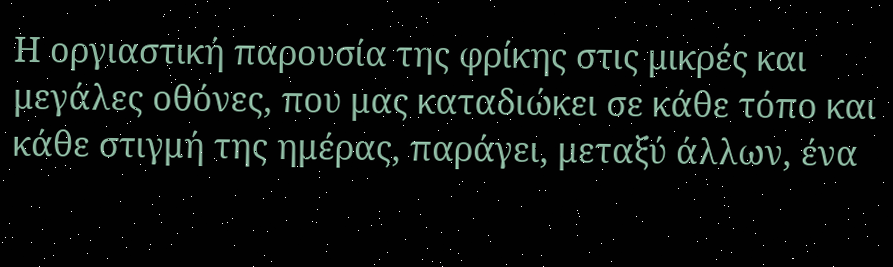Η οργιαστική παρουσία της φρίκης στις μικρές και μεγάλες οθόνες, που μας καταδιώκει σε κάθε τόπο και κάθε στιγμή της ημέρας, παράγει, μεταξύ άλλων, ένα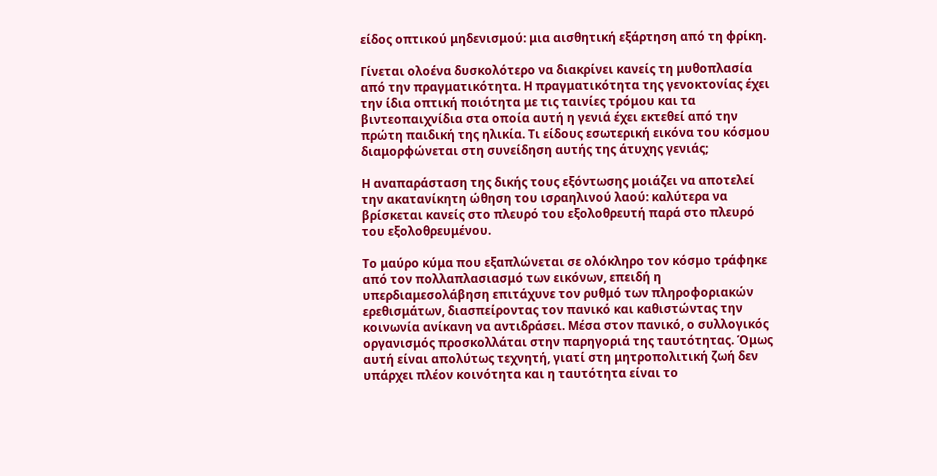είδος οπτικού μηδενισμού: μια αισθητική εξάρτηση από τη φρίκη.

Γίνεται ολοένα δυσκολότερο να διακρίνει κανείς τη μυθοπλασία από την πραγματικότητα. Η πραγματικότητα της γενοκτονίας έχει την ίδια οπτική ποιότητα με τις ταινίες τρόμου και τα βιντεοπαιχνίδια στα οποία αυτή η γενιά έχει εκτεθεί από την πρώτη παιδική της ηλικία. Τι είδους εσωτερική εικόνα του κόσμου διαμορφώνεται στη συνείδηση αυτής της άτυχης γενιάς;

Η αναπαράσταση της δικής τους εξόντωσης μοιάζει να αποτελεί την ακατανίκητη ώθηση του ισραηλινού λαού: καλύτερα να βρίσκεται κανείς στο πλευρό του εξολοθρευτή παρά στο πλευρό του εξολοθρευμένου.

Το μαύρο κύμα που εξαπλώνεται σε ολόκληρο τον κόσμο τράφηκε από τον πολλαπλασιασμό των εικόνων, επειδή η υπερδιαμεσολάβηση επιτάχυνε τον ρυθμό των πληροφοριακών ερεθισμάτων, διασπείροντας τον πανικό και καθιστώντας την κοινωνία ανίκανη να αντιδράσει. Μέσα στον πανικό, ο συλλογικός οργανισμός προσκολλάται στην παρηγοριά της ταυτότητας. Όμως αυτή είναι απολύτως τεχνητή, γιατί στη μητροπολιτική ζωή δεν υπάρχει πλέον κοινότητα και η ταυτότητα είναι το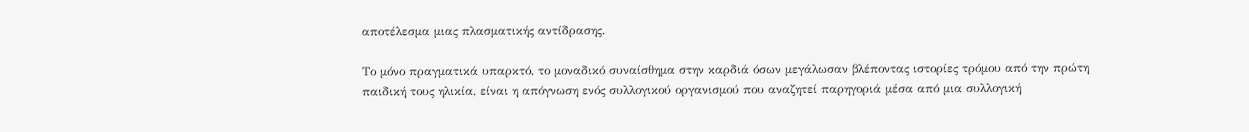αποτέλεσμα μιας πλασματικής αντίδρασης.

Το μόνο πραγματικά υπαρκτό, το μοναδικό συναίσθημα στην καρδιά όσων μεγάλωσαν βλέποντας ιστορίες τρόμου από την πρώτη παιδική τους ηλικία, είναι η απόγνωση ενός συλλογικού οργανισμού που αναζητεί παρηγοριά μέσα από μια συλλογική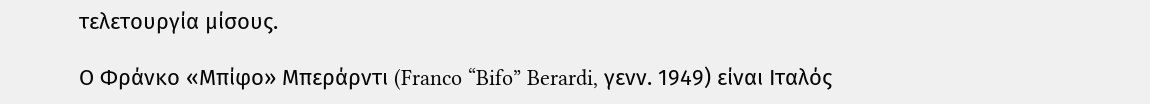τελετουργία μίσους.

Ο Φράνκο «Μπίφο» Μπεράρντι (Franco “Bifo” Berardi, γενν. 1949) είναι Ιταλός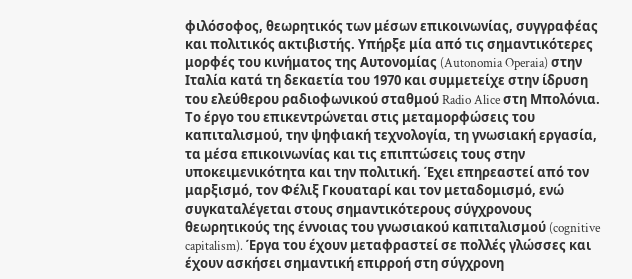φιλόσοφος, θεωρητικός των μέσων επικοινωνίας, συγγραφέας και πολιτικός ακτιβιστής. Υπήρξε μία από τις σημαντικότερες μορφές του κινήματος της Αυτονομίας (Autonomia Operaia) στην Ιταλία κατά τη δεκαετία του 1970 και συμμετείχε στην ίδρυση του ελεύθερου ραδιοφωνικού σταθμού Radio Alice στη Μπολόνια. Το έργο του επικεντρώνεται στις μεταμορφώσεις του καπιταλισμού, την ψηφιακή τεχνολογία, τη γνωσιακή εργασία, τα μέσα επικοινωνίας και τις επιπτώσεις τους στην υποκειμενικότητα και την πολιτική. Έχει επηρεαστεί από τον μαρξισμό, τον Φέλιξ Γκουαταρί και τον μεταδομισμό, ενώ συγκαταλέγεται στους σημαντικότερους σύγχρονους θεωρητικούς της έννοιας του γνωσιακού καπιταλισμού (cognitive capitalism). Έργα του έχουν μεταφραστεί σε πολλές γλώσσες και έχουν ασκήσει σημαντική επιρροή στη σύγχρονη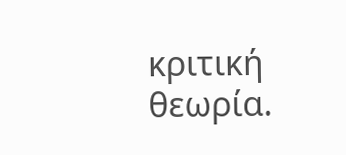κριτική θεωρία.